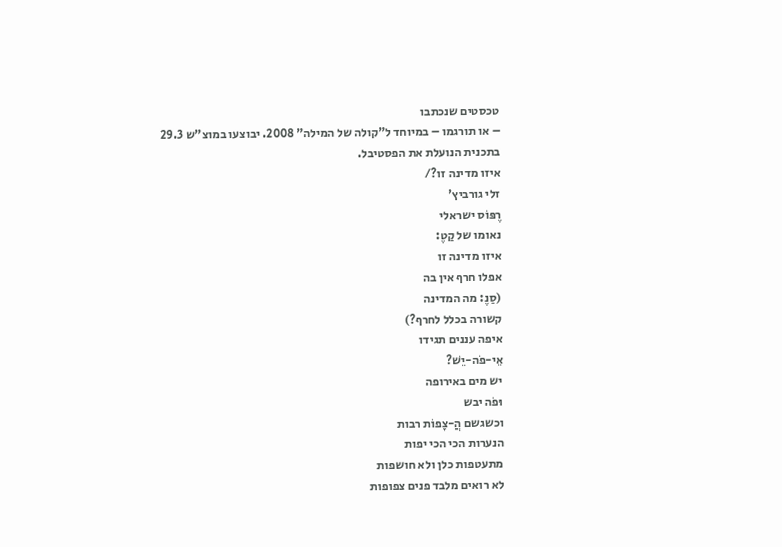טכסטים שנכתבו
– או תורגמו – במיוחד ל"קולה של המילה" 2008. יבוצעו במוצ"ש 29.3
בתכנית הנועלת את הפסטיבל.
איזו מדינה זו?/
זלי גורביץ'
רֶפּוֹס ישראלי
נאומו של קַטֶ:
איזו מדינה זו
אפלו חרף אין בה
(סַנֶ: מה המדינה
קשורה בכלל לחרף?)
איפה עננים תגידו
אֵי-פֹה-יֵשׁ?
יש מים באירופה
וּפֹה יבש
וכשגשם הֲ-צָפוֹת רבות
הנערות הכי הכי יפות
מתעטפות כלן ולא חושפות
לא רואים מלבד פנים צפופות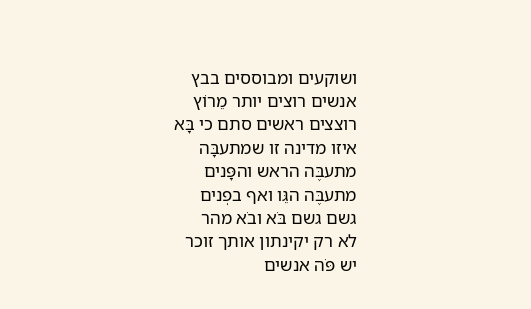ושוקעים ומבוססים בבץ
אנשים רוצים יותר מֵרוֹץ
רוצצים ראשים סתם כי בָּא
איזו מדינה זו שמתעבָּה
מתעבֶּה הראש והפָּנים
מתעבֶּה הגֵּו ואף בפְנים
גשם גשם בֹּא ובֹא מהר
לא רק יקינתון אותך זוכר
יש פֹּה אנשים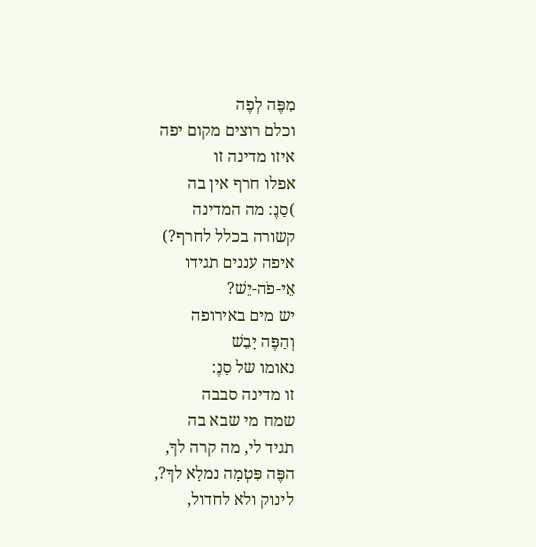מִפֶּה לְפֶה
וכלם רוצים מקום יפה
איזו מדינה זו
אפלו חרף אין בה
)סַנֶ: מה המדינה
קשורה בכלל לחרף?)
איפה עננים תגידו
אֵי-פֹה-יֵשׁ?
יש מים באירופה
וְהַפֶּה יָבֵשׁ
נאומו של סַנֶ:
זו מדינה סבבה
שמח מי שבא בה
תגיד לי, מה קרה לךָ,
הפֶּה פִּטְמָה נמלָא לךָ?,
לינוק ולא לחדול,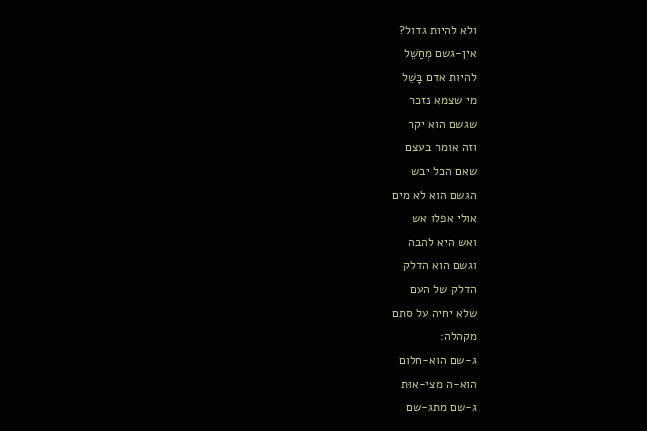ולא להיות גדול?
אין-גשם מְחַשֵׁל
להיות אדם בָּשֵׁל
מי שצמא נזכר
שגשם הוא יקר
וזה אומר בעצם
שאם הכל יבש
הגשם הוא לא מים
אולי אפלו אש
ואש היא להבה
וגשם הוא הדלק
הדלק של העם
שלא יחיה על סתם
מקהלה:
ג-שם הוא-חלום
הוא-ה מצי-אוּת
ג-שם מתג-שם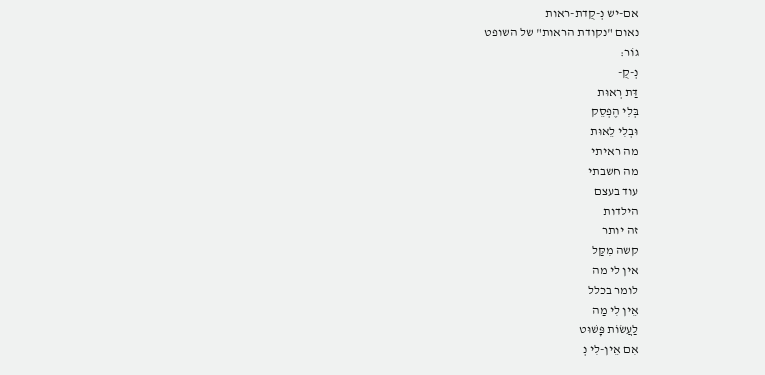אם-יש נְ-קֻדת-ראות
נאום "נקודת הראות" של השופט
גוֹר:
נְ-קֻ-
דַּת רְאוּת
בְּלִי הֶפְסֵק
וּבְלִי לֵאוּת
מה ראיתי
מה חשבתי
עוד בעצם
הילדות
זה יותר
קשה מִקַּל
אין לי מה
לומר בכלל
אֵין לִי מַה
לַעֲשׂוֹת פָּשׁוּט
אִם אֵין-לִי נְ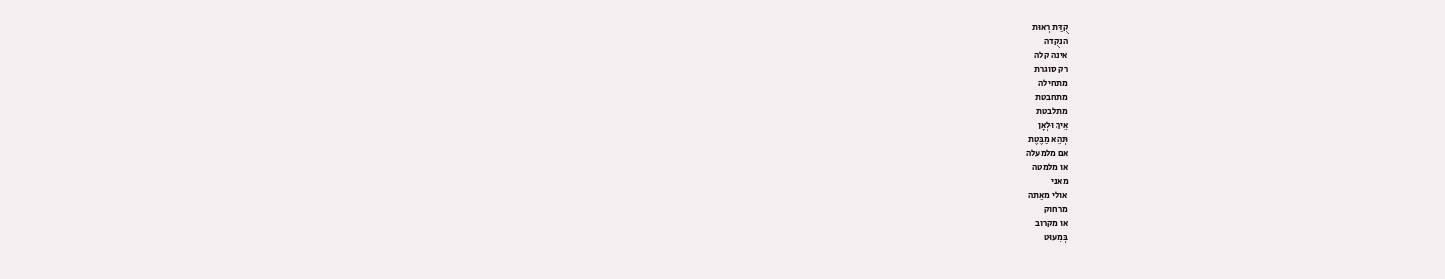קֻדַּת רְאוּת
הנקֻדה
אינה קלה
רק סוגרת
מתחילה
מתחבטת
מתלבטת
אֵיךְ וּלְאָן
תְּהֵא מַבֶּטֶת
אם מלמעלה
או מלמטה
מאני
אולי מאַתה
מרחוק
או מקרוב
בְּמִעוּט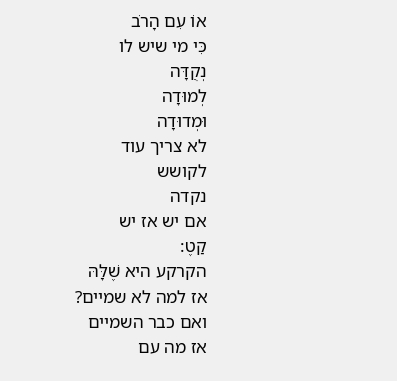אוֹ עִם הָרֹב
כִּי מי שיש לו
נְקֻדָּה
לְמוּדָה
וּמְדוּדָה
לא צריך עוד
לקושש
נקדה
אם יש אז יש
קַטֶ:
הקרקע היא שֶׁלָּהּ
אז למה לא שמיים?
ואם כבר השמיים
אז מה עם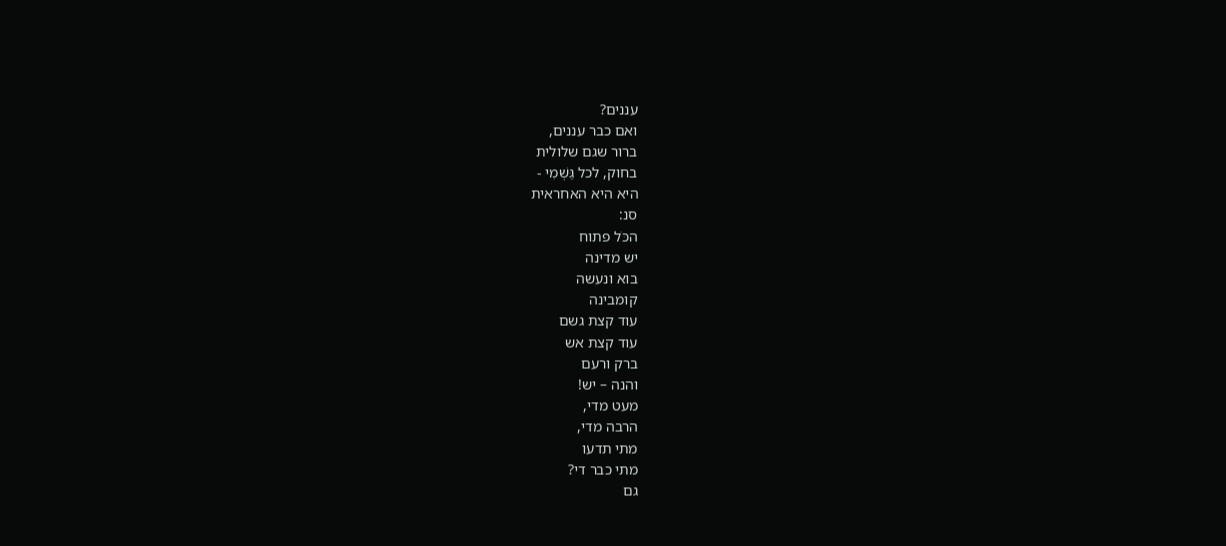עננים?
ואם כבר עננים,
ברור שגם שלולית
בחוק, לכל גַּשְׁמִי -
היא היא האחראית
סנ:
הכֹּל פתוח
יש מדינה
בוא ונעשה
קומבינה
עוד קצת גשם
עוד קצת אש
ברק ורעם
והנה – יש!
מעט מדי,
הרבה מדי,
מתי תדעו
מתי כבר די?
גם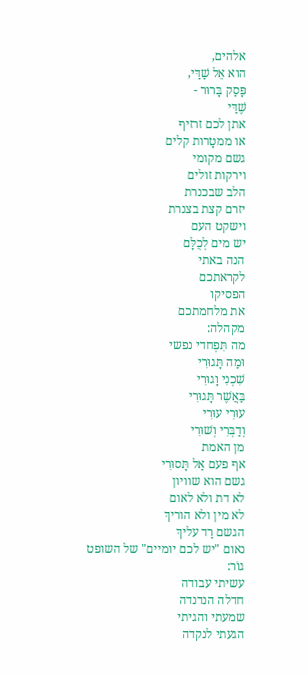אלהים,
הוא אֵל שַׁדַּי,
פָּסַק בָּרוּר -
שֶׁדַּי
אתן לכם זרזיף
או ממטָרות קלים
גשם מקומי
וירקות זולים
הלב שבכנרת
יזרם קצת בצנרת
וישקט העם
יש מים לְכֻלָּם
הנה באתי
לקראתכם
הפסיקו
את מלחמתכם
מקהלה:
מה תִּפְחדי נפשי
וּמַה תָּגוּרִי
שִׁכְנִי וָגוּרִי
בַּאֲשֶׁר תָּגוּרִי
עוּרִי עוּרִי
וְדַבְּרִי וְשׁוּרִי
מן האמת
אף פעם אַל תָּסוּרִי
גשם הוא שוויון
לא דת ולא לאום
לא מין ולא הוריךְ
הגשם רַד עליךְ
נאום "יש לכם יומיים" של השופט
גוֹר:
עשיתי עבודה
חדלה הנדנדה
שמעתי והגיתי
הגעתי לנקדה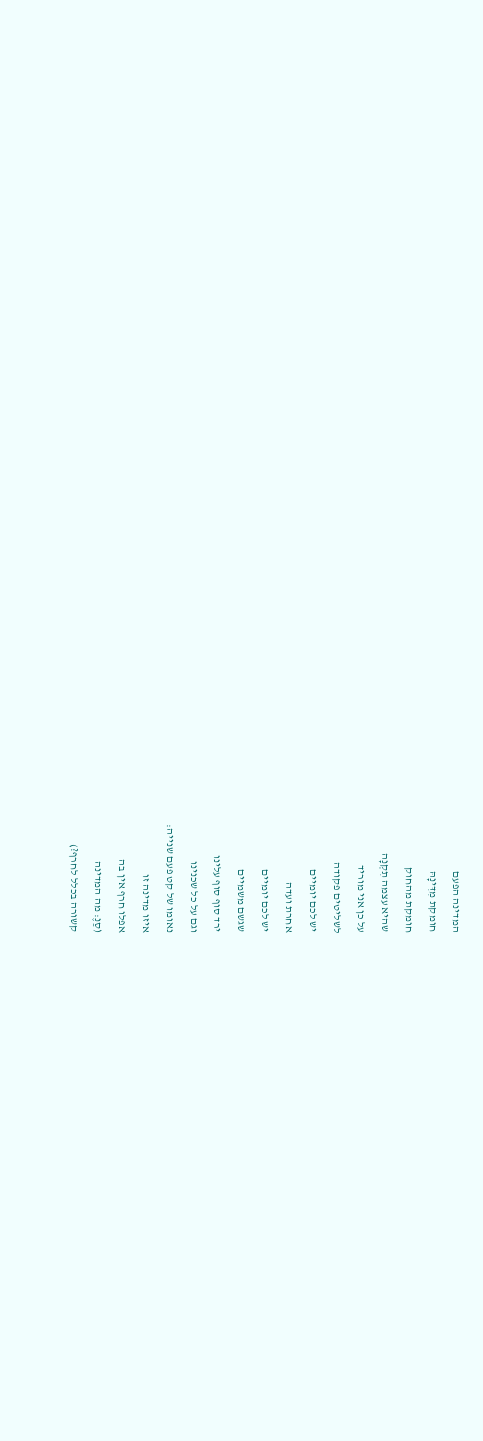המדינה הפעם
חומקת מִדִּינָהּ
חומקת מהחוק
שהיא עצמה תִקְנָה
על כן אני מוריד
לשליטים פקודה
יש לכם יומיים
אחרת ועדה
יש לכם יומיים
שגשם משמיים
ירד סוף סוף עלינו
וגם על כל שכנינו
נאומו של קט פעם שנייה:
איזו מדינה זו
אפלו חרף אין בה
(סַנֶ: מה המדינה
קשורה בכלל לחרף?)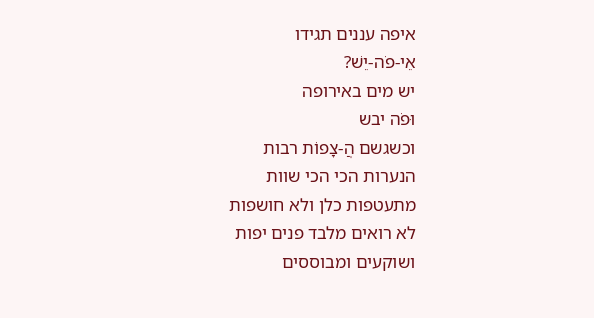איפה עננים תגידו
אֵי-פֹה-יֵשׁ?
יש מים באירופה
וּפֹה יבש
וכשגשם הֲ-צָפוֹת רבות
הנערות הכי הכי שוות
מתעטפות כלן ולא חושפות
לא רואים מלבד פנים יפות
ושוקעים ומבוססים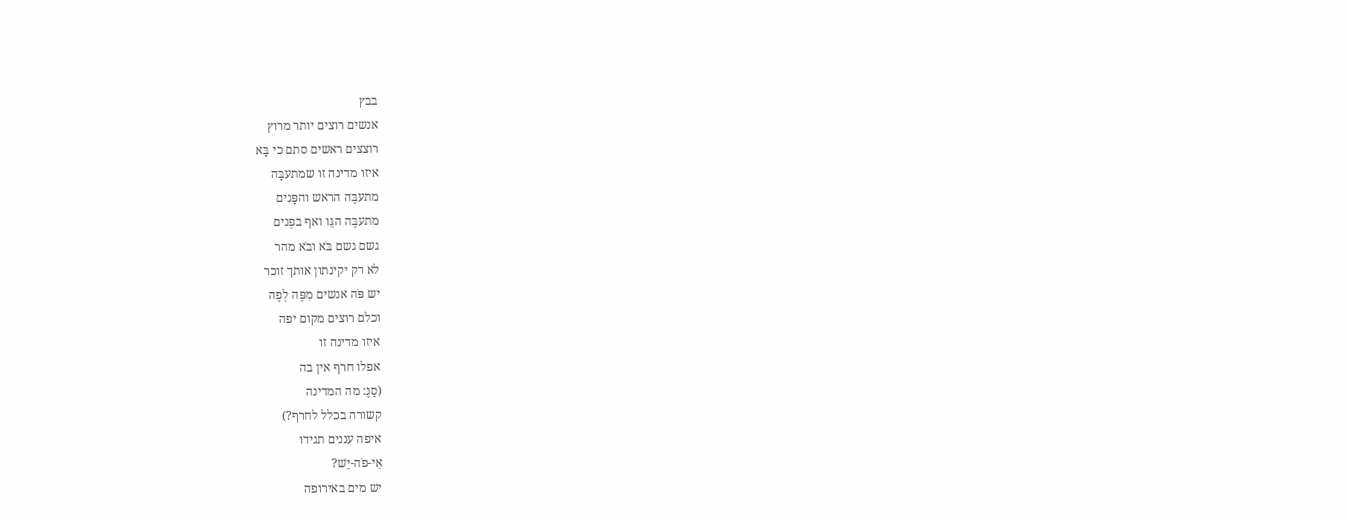בבץ
אנשים רוצים יותר מרוץ
רוצצים ראשים סתם כי בָּא
איזו מדינה זו שמתעבָּה
מתעבֶּה הראש והפָּנים
מתעבֶּה הגֵּו ואף בפְנים
גשם גשם בֹּא ובֹא מהר
לא רק יקינתון אותך זוכר
יש פֹּה אנשים מִפֶּה לְפֶה
וכלם רוצים מקום יפה
איזו מדינה זו
אפלו חרף אין בה
(סַנֶ: מה המדינה
קשורה בכלל לחרף?)
איפה עננים תגידו
אֵי-פֹה-יֵשׁ?
יש מים באירופה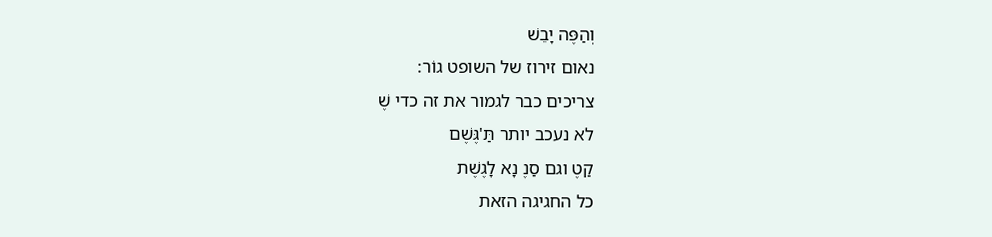וְהַפֶּה יָבֵשׁ
נאום זירוז של השופט גוֹר:
צריכים כבר לגמור את זה כדי שֶׁ
לא נעכב יותר תַּ'גֶּשֶׁם
קַטֶ וגם סַנֶ נָא לָגֶשֶׁת
כל החגיגה הזאת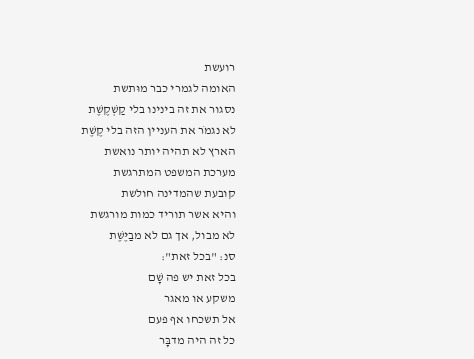רועשת
האומה לגמרי כבר מוּתשת
נסגור את זה בינינו בלי קַשְׁקֶשֶׁת
לא נגמֹר את העניין הזה בלי קֶשֶׁת
הארץ לא תהיה יותר נואשת
מערכת המשפט המתרגשת
קובעת שהמדינה חולשת
והיא אשר תוריד כמות מורגשת
לא מבול, אך גם לא מבַיֶּשֶׁת
סנ: "בכל זאת":
בכל זאת יש פה שָׁם
משקע או מאגר
אל תשכחו אף פעם
כל זה היה מדבָּר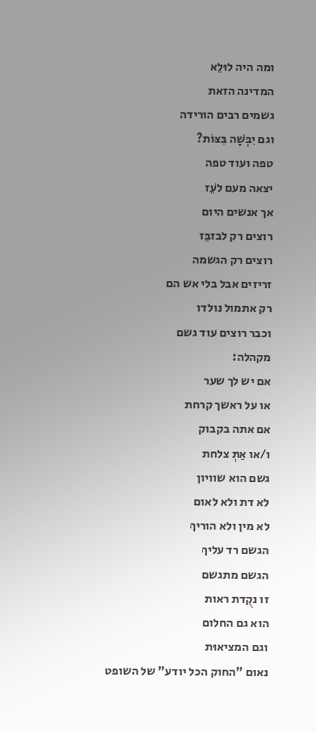ומה היה לוּלֵא
המדינה הזאת
גשמים רבים הורידה
וגם יִבְּשָׁה בִּצּוֹת?
טפה ועוד טפה
יצאה מעם לֹעֵז
אך אנשים היום
רוצים רק לבזבֵּז
רוצים רק הגשמה
זריזים אבל בלי אש הם
רק אתמול נולדו
וכבר רוצים עוד גשם
מקהלה:
אם יש לך שער
או על ראשך קרחת
אם אתה בקבוק
ו/או אַתְּ צלחת
גשם הוא שוויון
לא דת ולא לאום
לא מין ולא הוריךְ
הגשם רד עליךְ
הגשם מתגשם
זו נקֻדת ראות
הוא גם החלום
וגם המציאוּת
נאום "החוק הכל יודע" של השופט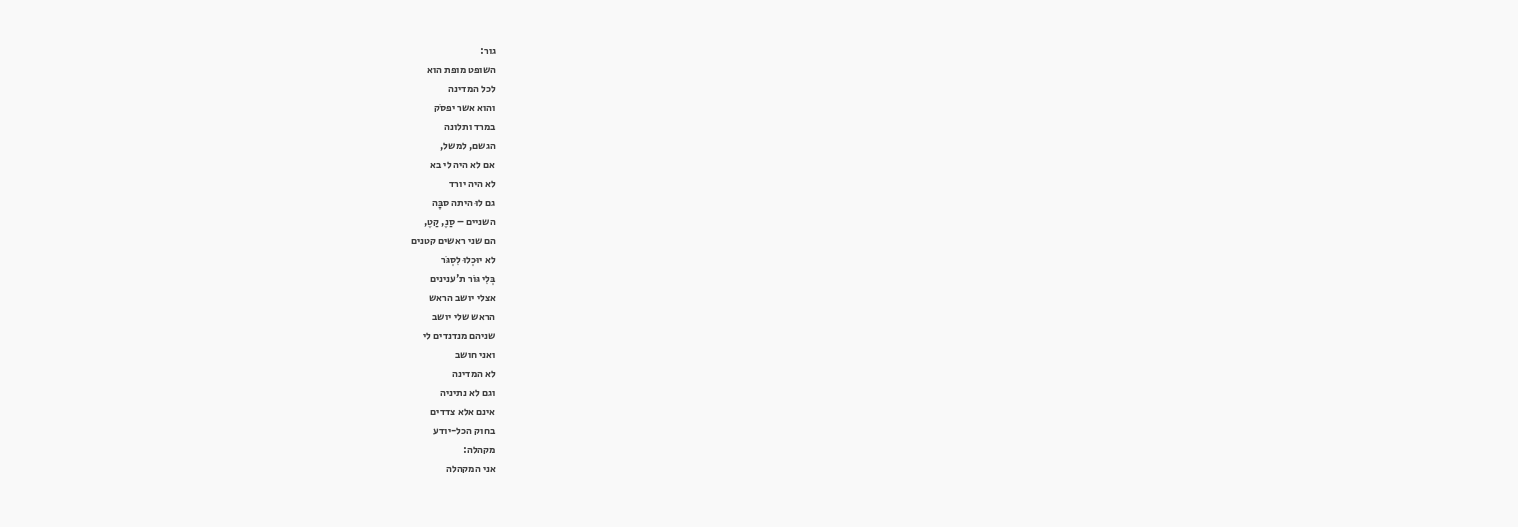גור:
השופט מופת הוא
לכל המדינה
והוא אשר יפסֹק
במרד ותלונה
הגשם, למשל,
אם לא היה לי בא
לא היה יורד
גם לוּ היתה סבָּה
השניים – סַנֶ, קַטֶ,
הם שני ראשים קטנים
לא יוּכְלוּ לִסְגֹּר
בְּלִי גּוֹר ת'ענינים
אצלי יושב הראש
הראש שלי יושב
שניהם מנדנדים לי
ואני חושב
לא המדינה
וגם לא נתיניה
אינם אלא צדדים
בחוק הכל-יודע
מקהלה:
אני המקהלה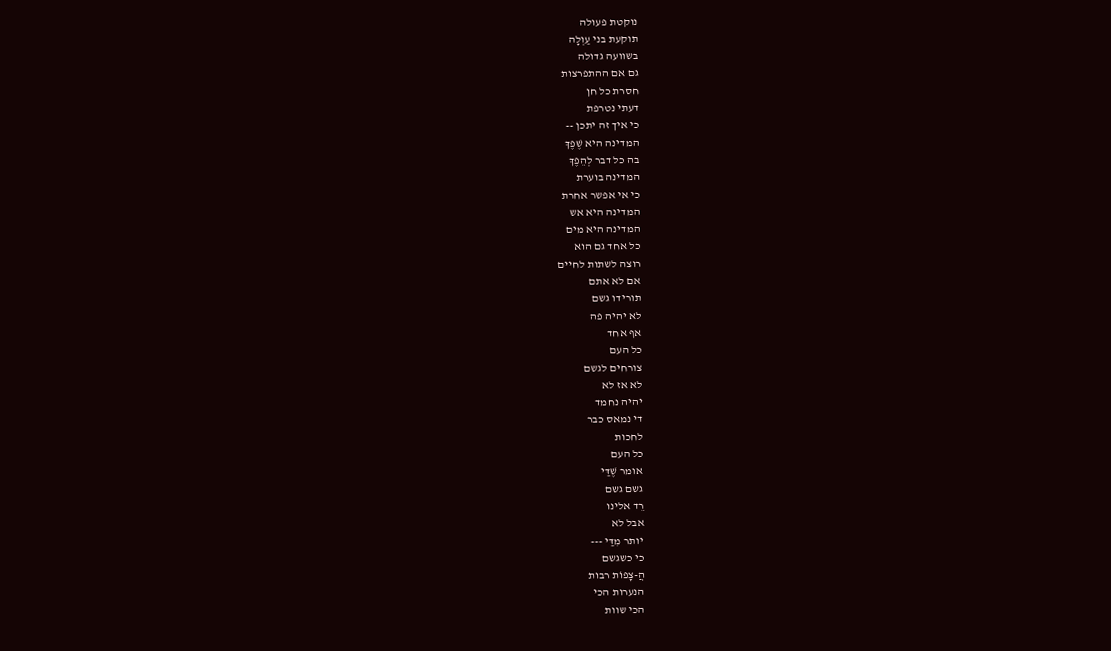נוקטת פעולה
תוקעת בני עַוְלָה
בשוועה גדולה
גם אם ההתפרצות
חסרת כל חן
דעתי נטרפת
כי איך זה יתכן --
המדינה היא שֶׁפֶךְ
בה כל דבר לְהֵפֶךְ
המדינה בוערת
כי אי אפשר אחרת
המדינה היא אש
המדינה היא מים
כל אחד גם הוא
רוצה לשתות לחיים
אם לא אתם
תורידו גשם
לא יהיה פה
אף אחד
כל העם
צורחים לגשם
לא אז לא
יהיה נחמד
די נמאס כבר
לחכות
כל העם
אומר שֶׁדַּי
גשם גשם
רֵד אלינו
אבל לא
יותר מִדַּי ---
כי כשגשם
הֲ-צָפוֹת רבות
הנערות הכי
הכי שוות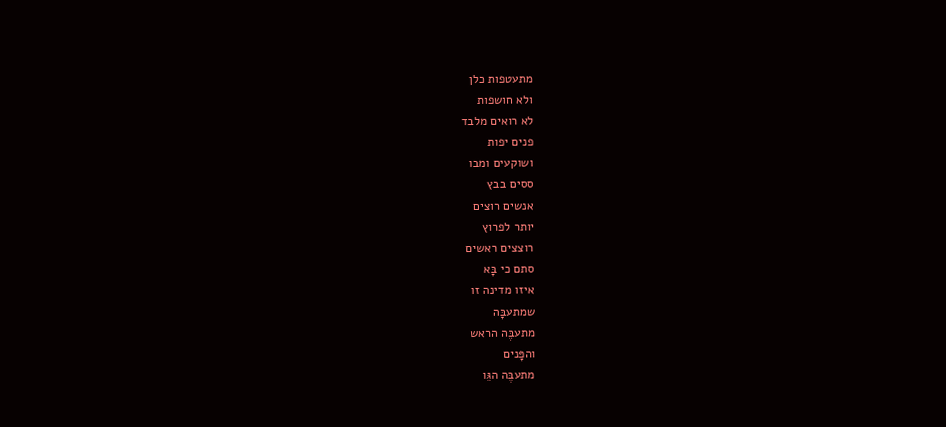מתעטפות כלן
ולא חושפות
לא רואים מלבד
פנים יפות
ושוקעים ומבו
ססים בבץ
אנשים רוצים
יותר לפרוץ
רוצצים ראשים
סתם כי בָּא
איזו מדינה זו
שמתעבָּה
מתעבֶּה הראש
והפָּנים
מתעבֶּה הגֵּו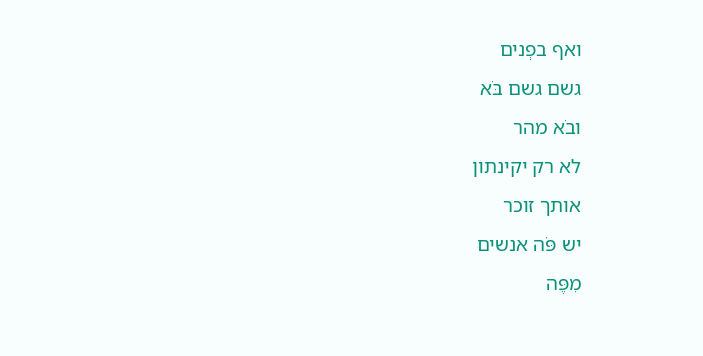ואף בפְנים
גשם גשם בֹּא
ובֹא מהר
לא רק יקינתון
אותך זוכר
יש פֹּה אנשים
מִפֶּה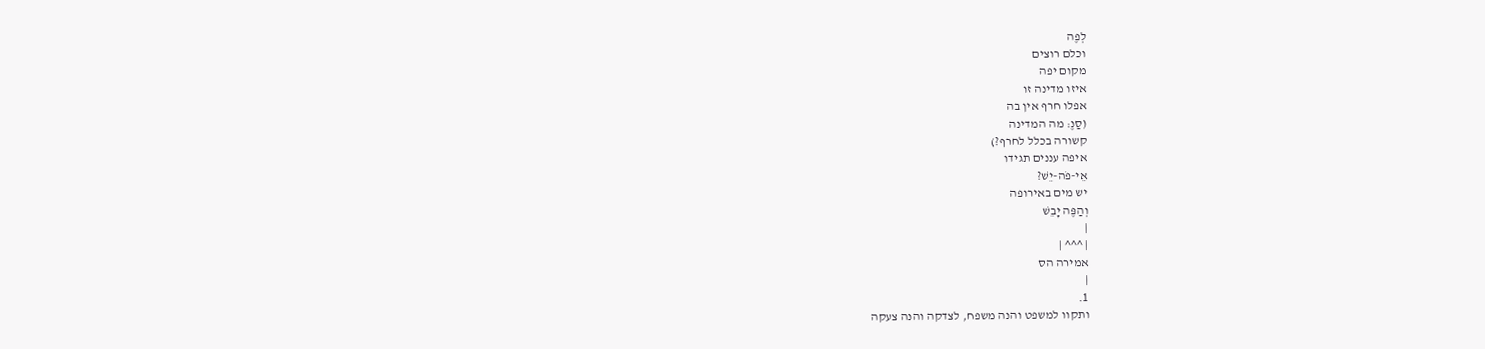לְפֶה
וכלם רוצים
מקום יפה
איזו מדינה זו
אפלו חרף אין בה
(סַנֶ: מה המדינה
קשורה בכלל לחרף?)
איפה עננים תגידו
אֵי-פֹה-יֵשׁ?
יש מים באירופה
וְהַפֶּה יָבֵשׁ
|
| ^^^ |
אמירה הס
|
1.
ותקוו למשפט והנה משפח, לצדקה והנה צעקה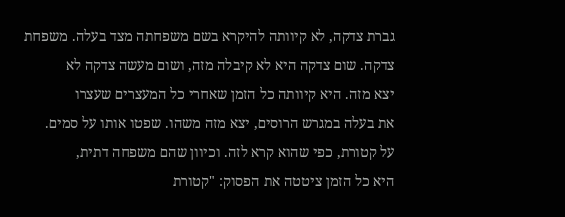גברת צדקה, לא קיוותה להיקרא בשם משפחתה מצד בעלה. משפחת
צדקה. שום צדקה היא לא קיבלה מזה, ושום מעשה צדקה לא
יצא מזה. היא קיוותה כל הזמן שאחרי כל המעצרים שעצרו
את בעלה במגרש הרוסים, יצא מזה משהו. שפטו אותו על סמים.
על קטורת, כפי שהוא קרא לזה. וכיוון שהם משפחה דתית,
היא כל הזמן ציטטה את הפסוק: "קטורת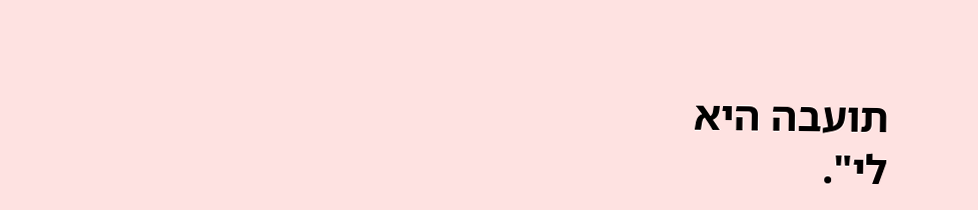תועבה היא
לי".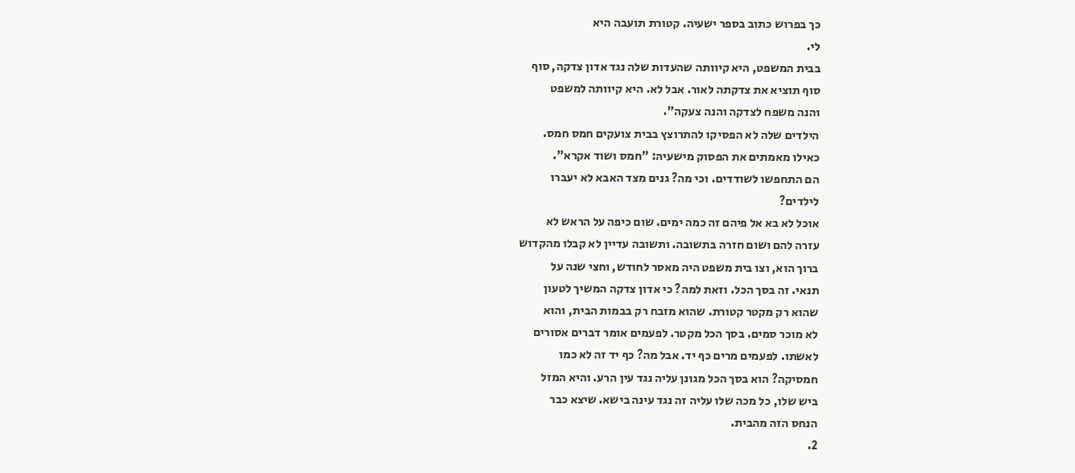כך בפרוש כתוב בספר ישעיה. קטורת תועבה היא
לי.
בבית המשפט, היא קיוותה שהעדות שלה נגד אדון צדקה, סוף
סוף תוציא את צדקתה לאור. אבל לא. היא קיוותה למשפט
והנה משפח לצדקה והנה צעקה".
הילדים שלה לא הפסיקו להתרוצץ בבית צועקים חמס חמס.
כאילו מאמתים את הפסוק מישעיה: "חמס ושוד אקרא".
הם התחפשו לשודדים. וכי מה? גנים מצד האבא לא יעברו
לילדים?
אוכל לא בא אל פיהם זה כמה ימים. שום כיפה על הראש לא
עזרה להם ושום חזרה בתשובה. ותשובה עדיין לא קבלו מהקדוש
ברוך הוא, וצו בית משפט היה מאסר לחודש, וחצי שנה על
תנאי. זה בסך הכל. וזאת למה? כי אדון צדקה המשיך לטעון
שהוא רק מקטר קטורת. שהוא מזבח רק בבמות הבית, והוא
לא מוכר סמים. בסך הכל מקטר. לפעמים אומר דברים אסורים
לאשתו. לפעמים מרים כף יד. אבל מה? כף יד זה לא כמו
חמסיקה? הוא בסך הכל מגונן עליה נגד עין הרע. והיא המזל
ביש שלו, כל מכה שלו עליה זה נגד עינה בישא. שיצא כבר
הנחס הזה מהבית.
2.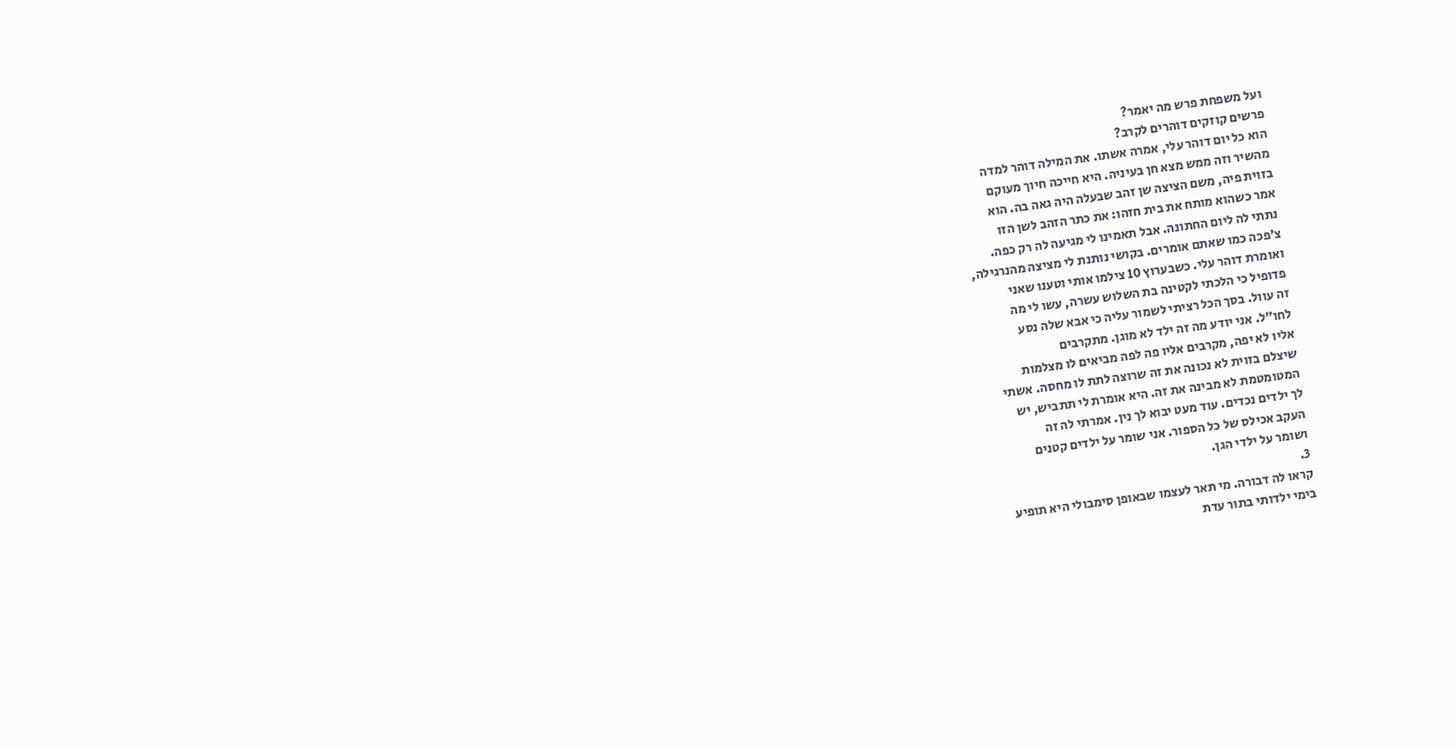ועל משפחת פרש מה יאמר?
פרשים קוזקים דוהרים לקרב?
הוא כל יום דוהר עלי, אמרה אשתו. את המילה דוהר למדה
מהשיר וזה ממש מצא חן בעיניה. היא חייכה חיוך מעוקם
בזוית פיה, משם הציצה שן זהב שבעלה היה גאה בה. הוא
אמר כשהוא מותח את בית חזהו: את כתר הזהב לשן הזו
נתתי לה ליום החתונה. אבל תאמינו לי מגיעה לה רק כפה.
צ'פכה כמו שאתם אומרים. בקושי נותנת לי מציצה מהנרגילה,
ואומרת דוהר עלי. כשבערוץ 10 צילמו אותי וטענו שאני
פדופיל כי הלכתי לקטינה בת השלוש עשרה, עשו לי מה
זה עוול. בסך הכל רציתי לשמור עליה כי אבא שלה נסע
לחו"ל. אני יודע מה זה ילד לא מוגן. מתקרבים
אליו לא יפה, מקרבים אליו פה לפה מביאים לו מצלמות
שיצלם בזוית לא נכונה את זה שרוצה לתת לו מחסה. אשתי
המטומטמת לא מבינה את זה. היא אומרת לי תתביש, יש
לך ילדים נכדים. עוד מעט יבוא לך נין. אמרתי לה זה
העקב אכילס של כל הספור. אני שומר על ילדים קטנים
ושומר על ילדי הגן.
3.
קראו לה דבורה. מי תאר לעצמו שבאופן סימבולי היא תופיע
בימי ילדותי בתור עדת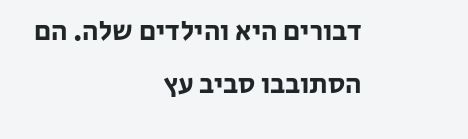דבורים היא והילדים שלה. הם
הסתובבו סביב עץ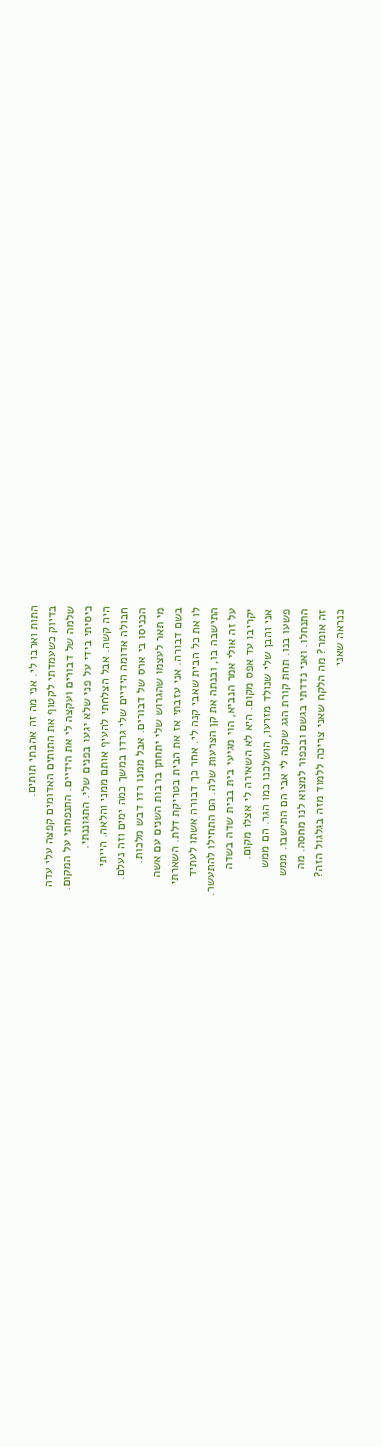התות וארבו לי. אני מה זה אהבתי תותים.
בדיוק כשעמדתי לקטוף את התותים האדומים קפצה עלי עדה
שלמה של דבורים ועקצה לי את הידיים. התנפחתי על המקום.
כיסיתי בידי על פני שלא יגעו בפנים שלי. התגוננתי.
היה קשה. אבל הצלחתי להעיף אותם ממני והלאה. הייתי
חבולה אדומה הידיים שלי גרדו במשך כמה ימים וזה נעלם.
הכניסו בי ארס של דבורים. אבל ממנו רדו דבש מלכות.
מי תאר לעצמו שהגרוש שלי יתחתן ברבות השנים עם אשה
בשם דבורה. אני עזבתי אז את הבית בטריקת דלת. השארתי
לו את כל הבית שאבי קנה לי. אחר כך דבורה אשתו לעתיד
התישבה בו, ובנתה את קן הצרעות שלה. הם התחילו להתעשר.
על זה אולי אמר הנביא, הוי מגיעי בית בבית שדה בשדה
יקריבו עד אפס מקום. היא לא השאירה לי אצלו מקום.
אני והבן שלי שנולד מזרעו, הושלכנו כמו הגר. הם ממש
פשעו בנו. תחת קורת הגג שקנה לי אבי הם התישבו. ממש
התנחלו. ואני נדדתי בגשם ובכפור למצוא לנו מחסה. מה
זה אומר? מה הלקח שאני צריכה ללמוד מזה בגלגול הזה?
כנראה שאני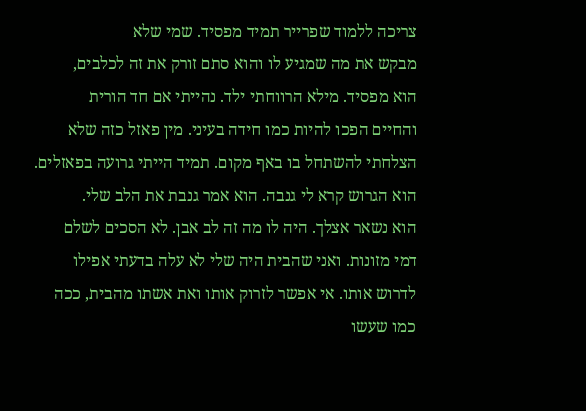צריכה ללמוד שפרייר תמיד מפסיד. שמי שלא
מבקש את מה שמגיע לו והוא סתם זורק את זה לכלבים,
הוא מפסיד. מילא הרווחתי ילד. נהייתי אם חד הורית
והחיים הפכו להיות כמו חידה בעיני. מין פאזל כזה שלא
הצלחתי להשתחל בו באף מקום. תמיד הייתי גרועה בפאזלים.
הוא הגרוש קרא לי גנבה. הוא אמר גנבת את הלב שלי.
הוא נשאר אצלך. היה לו מה זה לב אבן. לא הסכים לשלם
דמי מזונות. ואני שהבית היה שלי לא עלה בדעתי אפילו
לדרוש אותו. אי אפשר לזרוק אותו ואת אשתו מהבית, ככה
כמו שעשו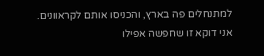למתנחלים פה בארץ, והכניסו אותם לקראוונים.
אני דוקא זו שחפשה אפילו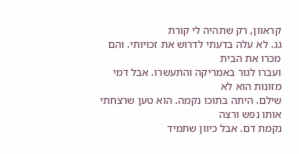קראוון, רק שתהיה לי קורת
גג. לא עלה בדעתי לדרוש את זכויותי. והם מכרו את הבית
ועברו לגור באמריקה והתעשרו. אבל דמי מזונות הוא לא
שילם. היתה בתוכו נקמה. הוא טען שרצחתי אותו נפש ורצה
נקמת דם. אבל כיוון שתמיד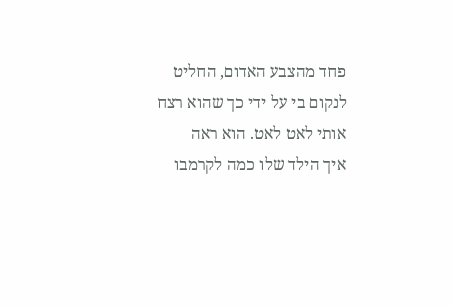פחד מהצבע האדום, החליט
לנקום בי על ידי כך שהוא רצח אותי לאט לאט. הוא ראה
איך הילד שלו כמה לקרמבו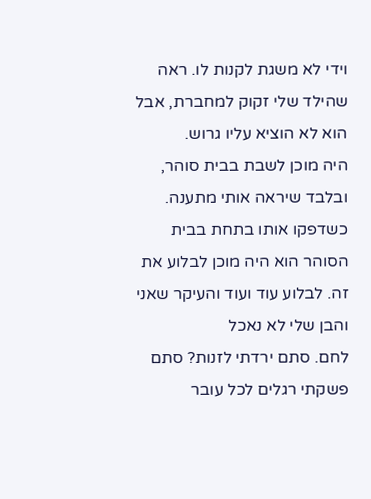וידי לא משגת לקנות לו. ראה
שהילד שלי זקוק למחברת, אבל הוא לא הוציא עליו גרוש.
היה מוכן לשבת בבית סוהר, ובלבד שיראה אותי מתענה.
כשדפקו אותו בתחת בבית הסוהר הוא היה מוכן לבלוע את
זה. לבלוע עוד ועוד והעיקר שאני והבן שלי לא נאכל
לחם. סתם ירדתי לזנות? סתם פשקתי רגלים לכל עובר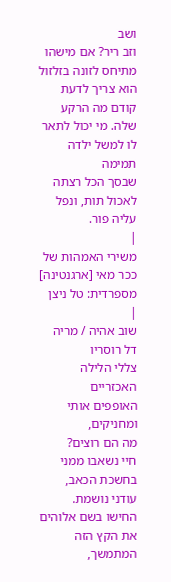ושב
וזב ריר? אם מישהו מתיחס לזונה בזלזול הוא צריך לדעת
קודם מה הרקע שלה. מי יכול לתאר לו למשל ילדה תמימה
שבסך הכל רצתה לאכול תות, ונפל עליה פור.
|
משירי האמהות של ככר מאי [ארגנטינה]
מספרדית: טל ניצן
|
שוב אהיה / מריה דל רוסריו
צללי הלילה האכזריים
האופפים אותי ומחניקים,
מה הם רוצים?
חיי נשאבו ממני
בחשכת הכאב,
עודני נושמת.
החישו בשם אלוהים
את הקץ הזה המתמשך,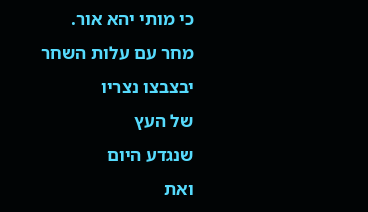כי מותי יהא אור.
מחר עם עלות השחר
יבצבצו נצריו
של העץ
שנגדע היום
ואת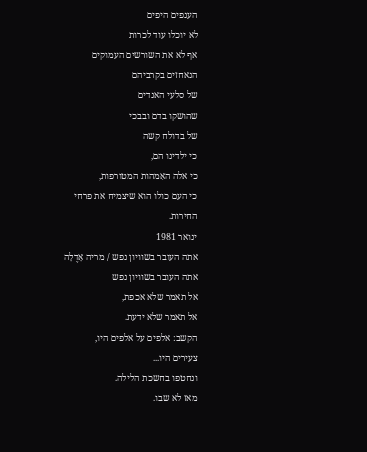הענפים היפים
לא יוכלו עוד לכרות
אף לא את השורשים העמוקים
הנאחזים בקרביהם
של סלעי האנדים
שהושקו בדם ובבכי
של בדולח קשה
כי ילדינו הם,
כי אלה האִמהות המטורפות,
כי העם כולו הוא שיצמיח את פרחי
החירות.
ינואר 1981
אתה העובר בשוויון נפש / מריה אָדֶלָה
אתה העובר בשוויון נפש
אל תאמר שלא אכפת,
אל תאמר שלא ידעת.
הקשב: אלפים על אלפים היו,
צעירים היו...
ונחטפו בחשכת הלילה.
מאז לא שבו.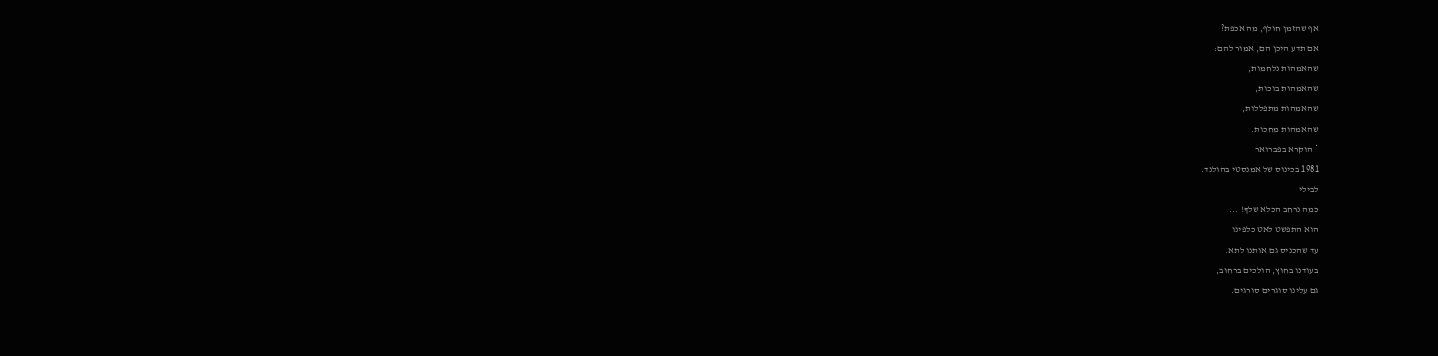אף שהזמן חולף, מה אכפת?
אם תדע היכן הם, אמור להם:
שהאמהות נלחמות,
שהאמהות בוכות,
שהאמהות מתפללות,
שהאמהות מחכות.
* הוקרא בפברואר
1981 בכינוס של אמנסטי בהולנד.
לבילי
כמה נרחב הכלא שלךָ! ...
הוא התפשט לאט כלפינו
עד שהכניס גם אותנו לתא.
בעודנו בחוץ, הולכים ברחוב,
גם עלינו סוגרים סורגים.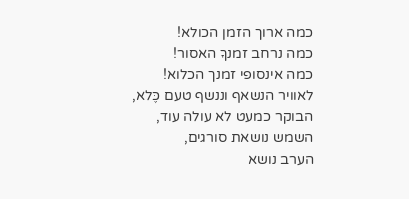כמה ארוך הזמן הכולא!
כמה נרחב זמנךָ האסור!
כמה אינסופי זמנך הכלוא!
לאוויר הנשאף וננשף טעם כֶּלא,
הבוקר כמעט לא עולה עוד,
השמש נושאת סורגים,
הערב נושא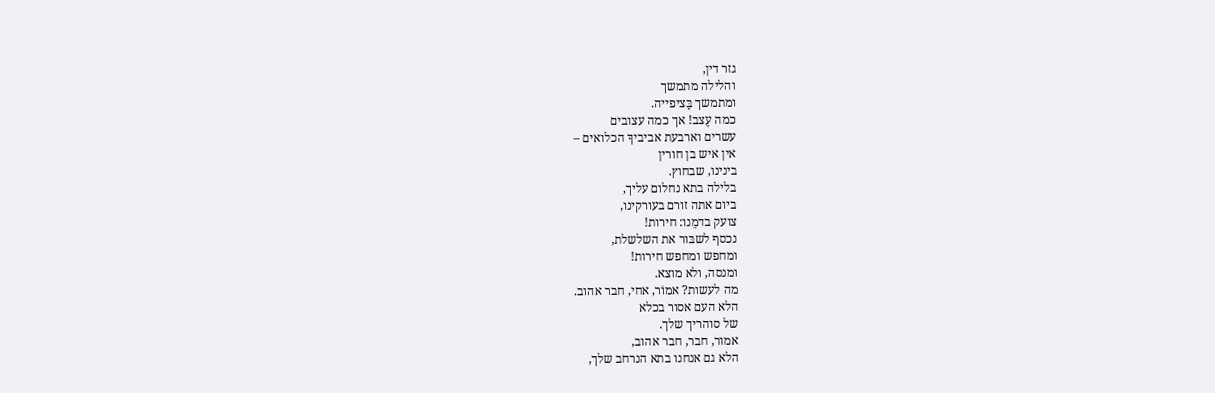גזר דין,
והלילה מתמשך
ומתמשך בַּציפייה.
כמה עֶצב! אך כמה עצובים
עשרים וארבעת אביביךָ הכלואים –
אין איש בן חורין
בינינו, שבחוץ.
בלילה בתא נחלום עליך,
ביום אתה זורם בעורקינו,
צועק בדמֵנו: חירות!
נכסף לשבּור את השלשלת,
ומחפש ומחפש חירות!
ומנסה, ולא מוצא.
מה לעשות? אמוֹר, אחי, חבר אהוב.
הלא העם אסור בכלא
של סוהריך שלך.
אמור, חבר, חבר אהוב,
הלא גם אנחנו בתא הנרחב שלך,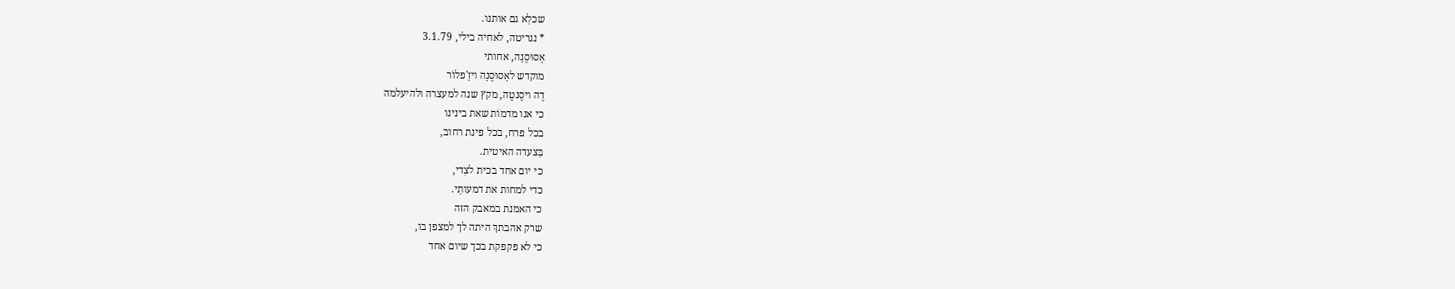שכלַא גם אותנו.
* נגריטה, לאחיה בילי, 3.1.79
אָסוּסֶנָה, אחותי
מוקדש לאָסוּסֶנָה ויזָ'פלוֹר
דֶה ויסֶנטֶה, מקץ שנה למעצרה ולהיעלמה
כי אנו מדמוֹת שאת בינינו
בכל פרח, בכל פינת רחוב,
בַּצעדה האיטית.
כי יום אחד בכית לצִדי,
כדי למחות את דמעותַי.
כי האמנת במאבק הזה
שרק אהבתךְ היתה לך למצפן בו,
כי לא פקפקת בכך שיום אחד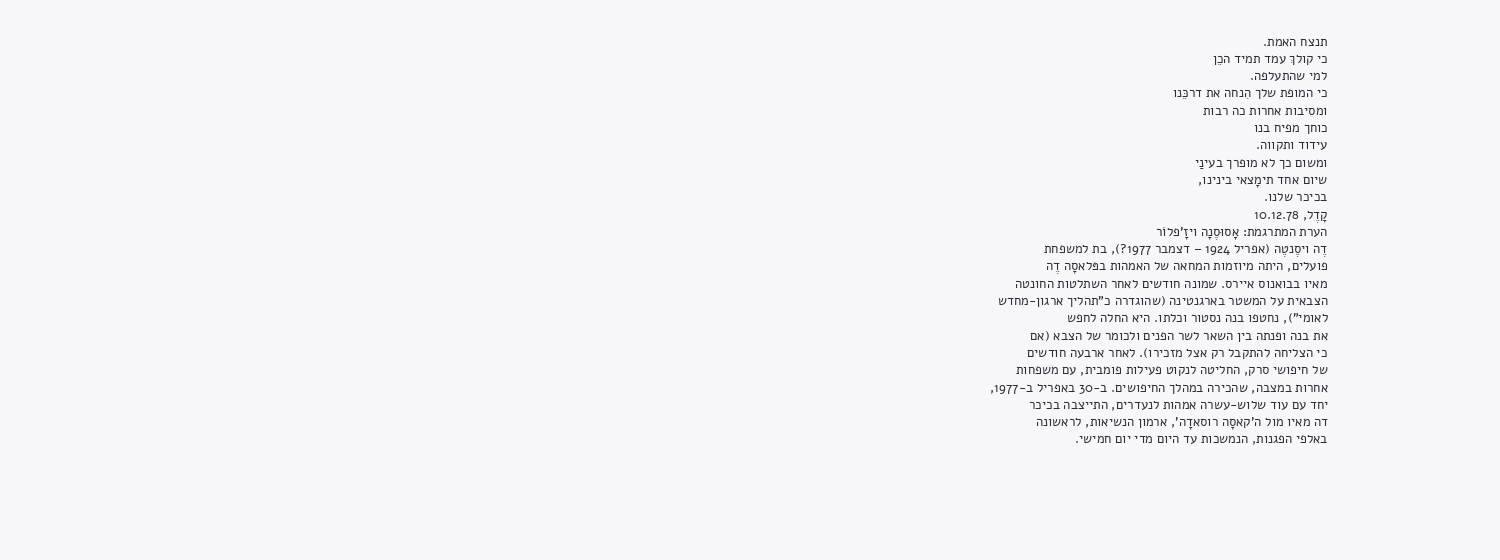תנצח האמת.
כי קולךְ עמד תמיד הכֵן
למי שהתעלפה.
כי המופת שלך הִנחה את דרכֵּנו
ומסיבות אחרות כה רבות
כוחך מפיח בנו
עידוד ותקווה.
ומשום כך לא מופרך בעינַי
שיום אחד תימָצאי בינינו,
בכיכר שלנו.
קָדֶל, 10.12.78
הערת המתרגמת: אָסוּסֶנָה ויזָ'פלוֹר
דֶה ויסֶנטֶה (אפריל 1924 – דצמבר 1977?), בת למשפחת
פועלים, היתה מיוזמות המחאה של האמהות בפּלאסָה דֶה
מאיו בבואנוס איירס. שמונה חודשים לאחר השתלטות החונטה
הצבאית על המשטר בארגנטינה (שהוגדרה כ"תהליך ארגון-מחדש
לאומי"), נחטפו בנה נסטור וכלתו. היא החלה לחפש
את בנה ופנתה בין השאר לשר הפנים ולכומר של הצבא (אם
כי הצליחה להתקבל רק אצל מזכירו). לאחר ארבעה חודשים
של חיפושי סרק, החליטה לנקוט פעילות פומבית, עם משפחות
אחרות במצבה, שהכירה במהלך החיפושים. ב-30 באפריל ב-1977,
יחד עם עוד שלוש-עשרה אמהות לנעדרים, התייצבה בכיכר
דה מאיו מול ה'קאסָה רוסאדָה', ארמון הנשיאות, לראשונה
באלפי הפגנות, הנמשכות עד היום מדי יום חמישי.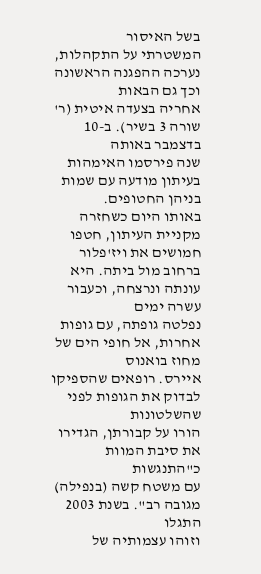בשל האיסור
המשטרתי על התקהלות, נערכה ההפגנה הראשונה וכך גם הבאות
אחריה בצעדה איטית (ר' שורה 3 בשיר). ב-10 בדצמבר באותה
שנה פירסמו האימהות בעיתון מודעה עם שמות בניהן החטופים.
באותו היום כשחזרה מקניית העיתון, חטפו חמושים את ויז'פלור
ברחוב מול ביתה. היא עונתה ונרצחה, וכעבור עשרה ימים
נפלטה גופתה, עם גופות אחרות, אל חופי הים של מחוז בואנוס
איירס. רופאים שהספיקו לבדוק את הגופות לפני שהשלטונות
הורו על קבורתן, הגדירו את סיבת המוות כ"התנגשות
עם משטח קשה (בנפילה) מגובה רב". בשנת 2003 התגלו
וזוהו עצמותיה של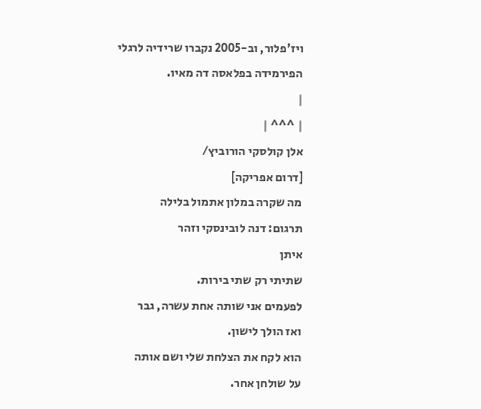ויז'פלור, וב-2005 נקברו שרידיה לרגלי
הפירמידה בפלאסה דה מאיו.
|
| ^^^ |
אלן קולסקי הורוביץ/
[דרום אפריקה]
מה שקרה במלון אתמול בלילה
תרגום: דנה לובינסקי וזהר
איתן
שתיתי רק שתי בירות.
לפעמים אני שותה אחת עשרה, גבר
ואז הולך לישון.
הוא לקח את הצלחת שלי ושם אותה
על שולחן אחר.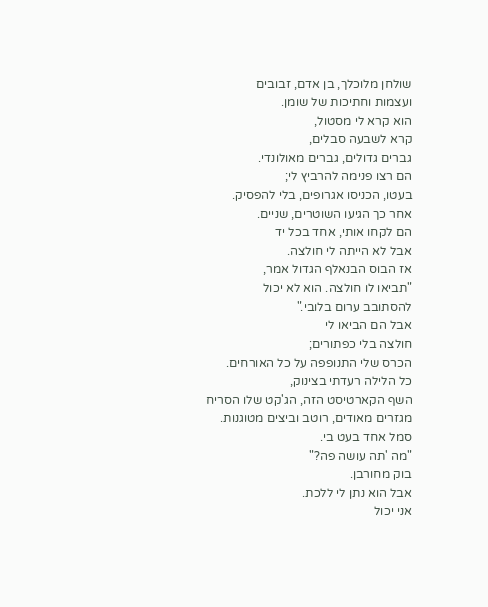שולחן מלוכלך, בן אדם, זבובים
ועצמות וחתיכות של שומן.
הוא קרא לי מסטול,
קרא לשבעה סבלים,
גברים גדולים, גברים מאולונדי.
הם רצו פנימה להרביץ לי;
בעטו, הכניסו אגרופים, בלי להפסיק.
אחר כך הגיעו השוטרים, שניים.
הם לקחו אותי, אחד בכל יד
אבל לא הייתה לי חולצה.
אז הבוס הבנאלף הגדול אמר,
"תביאו לו חולצה. הוא לא יכול
להסתובב ערום בלובי."
אבל הם הביאו לי
חולצה בלי כפתורים;
הכרס שלי התנופפה על כל האורחים.
כל הלילה רעדתי בצינוק,
השף הקארטיסט הזה, הג'קט שלו הסריח
מגזרים מאודים, רוטב וביצים מטוגנות.
סמל אחד בעט בי.
"מה 'תה עושה פה?"
בוק מחורבן.
אבל הוא נתן לי ללכת.
אני יכול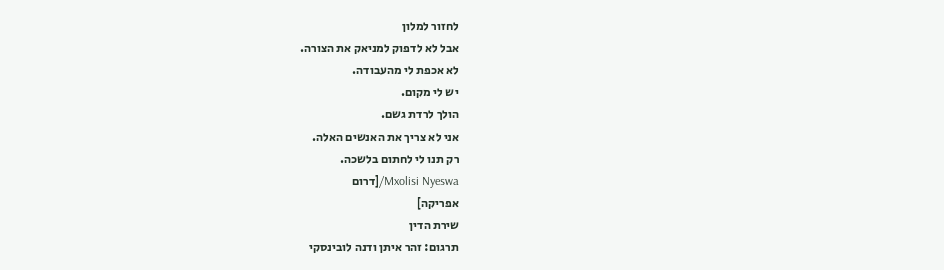לחזור למלון
אבל לא לדפוק למניאק את הצורה.
לא אכפת לי מהעבודה.
יש לי מקום.
הולך לרדת גשם.
אני לא צריך את האנשים האלה.
רק תנו לי לחתום בלשכה.
Mxolisi Nyeswa/[דרום
אפריקה]
שירת הדין
תרגום: זהר איתן ודנה לובינסקי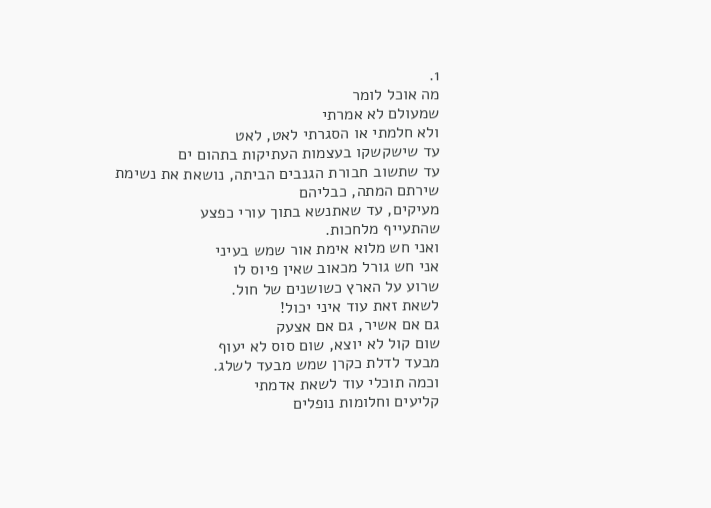1.
מה אוכל לומר
שמעולם לא אמרתי
ולא חלמתי או הסגרתי לאט, לאט
עד שישקשקו בעצמות העתיקות בתהום ים
עד שתשוב חבורת הגנבים הביתה, נושאת את נשימת
שירתם המתה, כבליהם
מעיקים, עד שאתנשא בתוך עורי כפצע
שהתעייף מלחכות.
ואני חש מלוא אימת אור שמש בעיני
אני חש גורל מכאוב שאין פיוס לו
שרוע על הארץ כשושנים של חול.
לשאת זאת עוד איני יכול!
גם אם אשיר, גם אם אצעק
שום קול לא יוצא, שום סוס לא יעוף
מבעד לדלת כקרן שמש מבעד לשלג.
וכמה תוכלי עוד לשאת אדמתי
קליעים וחלומות נופלים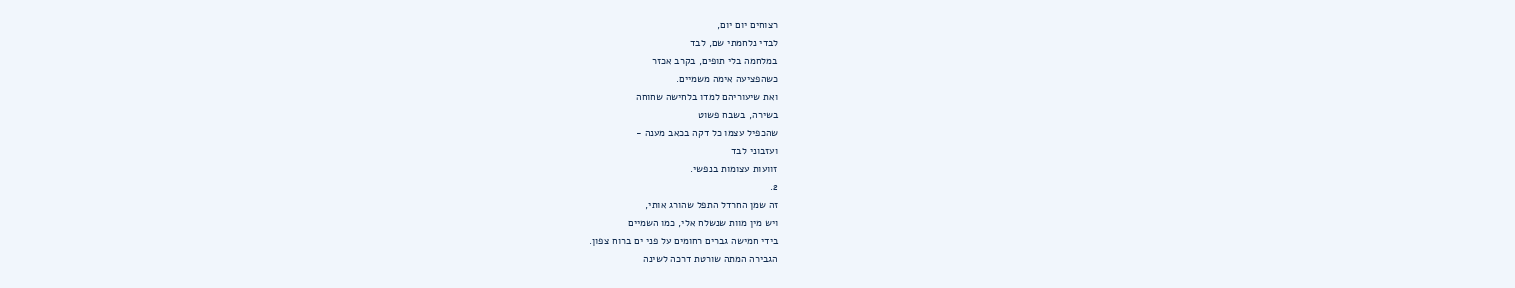רצוחים יום יום,
לבדי נלחמתי שם, לבד
במלחמה בלי תופים, בקרב אכזר
כשהפציעה אימה משמיים.
ואת שיעוריהם למדו בלחישה שחוחה
בשירה, בשבח פשוט
שהכפיל עצמו כל דקה בכאב מענה -
ועזבוני לבד
זוועות עצומות בנפשי.
2.
זה שמן החרדל התפל שהורג אותי,
ויש מין מוות שנשלח אלי, כמו השמיים
בידי חמישה גברים רחומים על פני ים ברוח צפון.
הגבירה המתה שורטת דרכה לשינה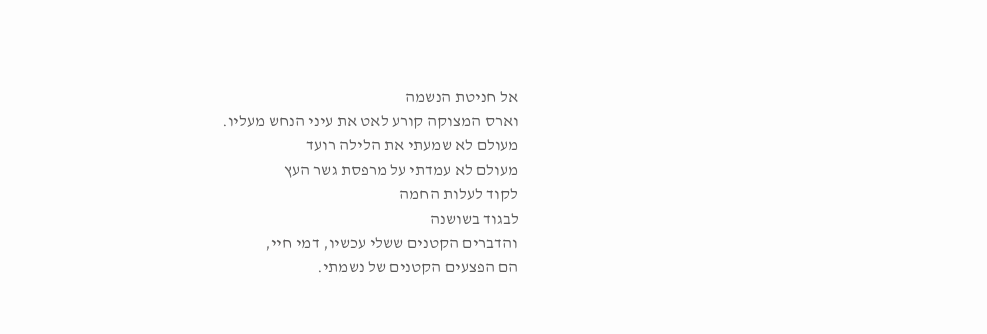אל חניטת הנשמה
וארס המצוקה קורע לאט את עיני הנחש מעליו.
מעולם לא שמעתי את הלילה רועד
מעולם לא עמדתי על מרפסת גשר העץ
לקוד לעלות החמה
לבגוד בשושנה
והדברים הקטנים ששלי עכשיו, דמי חיי,
הם הפצעים הקטנים של נשמתי.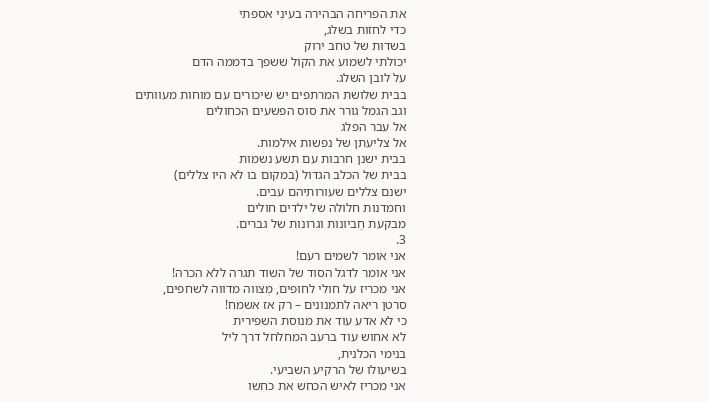את הפריחה הבהירה בעינִי אספתי
כדי לחזות בשלג,
בשדות של טחב ירוק
יכולתי לשמוע את הקול ששפך בדממה הדם
על לובן השלג.
בבית שלושת המרתפים יש שיכורים עם מוחות מעוותים
וגב הגמל גורר את סוס הפשעים הכחולים
אל עבר הפלג
אל צליעתן של נפשות אילמות.
בבית ישנן חרבות עם תשע נשמות
בבית של הכלב הגדול (במקום בו לא היו צללים)
ישנם צללים שעורותיהם עבים.
וחמדנות חלולה של ילדים חולים
מבקעת חַביונות וגרונות של גברים.
3.
אני אומר לשמים רעם!
אני אומר לדגל הסוד של השוד תגרה ללא הכרה!
אני מכריז על חולי לחופים, מְצווה מדווה לשחפים,
סרטן ריאה לתמנונים – רק אז אשמח!
כי לא אדע עוד את מנוסת השפירית
לא אחוש עוד ברעב המחלחל דרך ליל
בנימי הכלנית,
בשיעולו של הרקיע השביעי.
אני מכריז לאיש הכחש את כחשו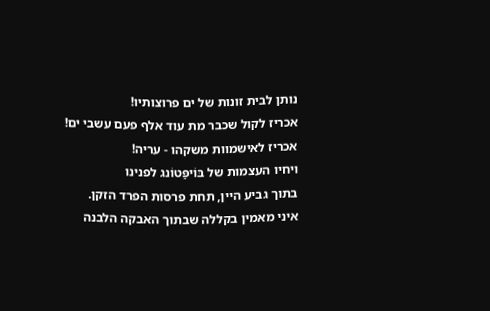נותן לבית זונות של ים פרוצותיו!
אכריז לקול שכבר מת עוד אלף פעם עשבי ים!
אכריז לאישמוות משקהו - עריה!
ויחיו העצמות של בּוֹיפַּטוֹנג לפנינו
בתוך גביע היין, תחת פרסות הפרד הזקן.
איני מאמין בקללה שבתוך האבקה הלבנה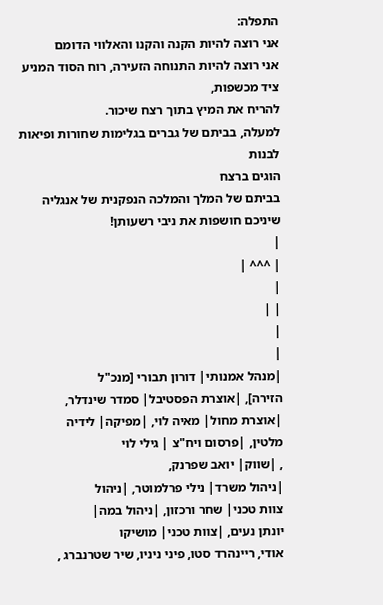התפלה:
אני רוצה להיות הקנה והקנו והאלווי הדומם
אני רוצה להיות התנוחה הזעירה, רוח הסוד המניע ציד מכשפות,
להריח את המיץ בתוך רצח שיכור.
למעלה, בביתם של גברים בגלימות שחורות ופיאות לבנות
הוגים ברצח
בביתם של המלך והמלכה הנפקנית של אנגליה
שיניכם חושפות את ניבי רשעותן!
|
| ^^^ |
|
| |
|
|
|מנהל אמנותי| דורון תבורי [מנכ"ל
הזירה], |אוצרת הפסטיבל| סמדר שינדלר,
|אוצרת מחול| מאיה לוי, |מפיקה| לידיה
מלטין, |פרסום ויח"צ | גילי לוי
, |שווק| יואב שפרנק,
|ניהול משרד| נילי פרלמוטר, |ניהול
צוות טכני| שחר ורכזון, |ניהול במה|
יונתן נעים, |צוות טכני| מושיקו
אודי, ריינהרד סטו, פיני ניניו, שיר שטרנברג ,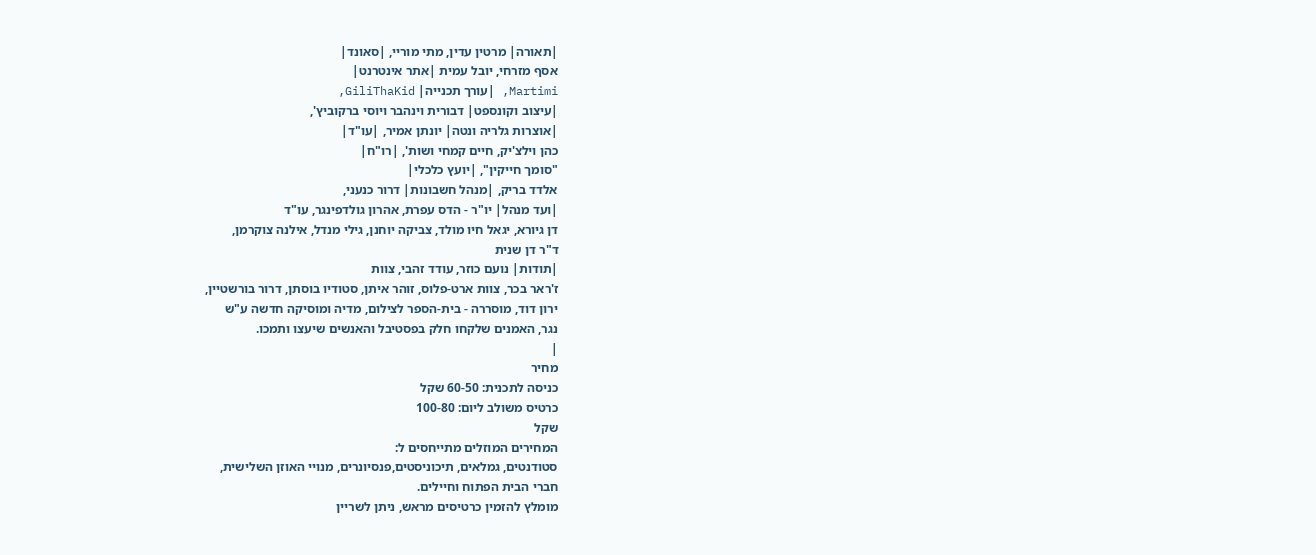|תאורה| מרטין עדין, מתי מוריי, |סאונד|
אסף מזרחי, יובל עמית |אתר אינטרנט|
Martimi, |עורך תכנייה| GiliThaKid,
|עיצוב וקונספט| דבורית וינהבר ויוסי ברקוביץ',
|אוצרות גלריה ונטה| יונתן אמיר, |עו"ד|
כהן וילצ'יק, חיים קמחי ושות', |רו"ח|
"סומך חייקין", |יועץ כלכלי|
אלדד בריק, |מנהל חשבונות| דרור כנעני,
|ועד מנהל| יו"ר - הדס עפרת, אהרון גולדפינגר, עו"ד
דן גיורא, יגאל חיו מולד, צביקה יוחנן, גילי מנדל, אילנה צוקרמן,
ד"ר דן שנית
|תודות| נועם כוזר, עודד זהבי, צוות
ז'ראר בכר, צוות ארט-פלוס, זוהר איתן, סטודיו בוסתן, דרור בורשטיין,
ירון דוד, מוסררה - בית-הספר לצילום, מדיה ומוסיקה חדשה ע"ש
נגר, האמנים שלקחו חלק בפסטיבל והאנשים שיעצו ותמכו.
|
מחיר
כניסה לתכנית: 60-50 שקל
כרטיס משולב ליום: 100-80
שקל
המחירים המוזלים מתייחסים ל:
סטודנטים, גמלאים, תיכוניסטים,פנסיונרים, מנויי האוזן השלישית,
חברי הבית הפתוח וחיילים.
מומלץ להזמין כרטיסים מראש, ניתן לשריין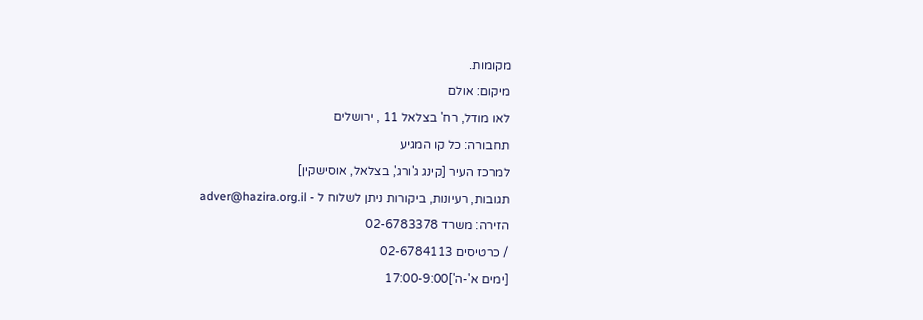מקומות.
מיקום: אולם
לאו מודל, רח' בצלאל 11 , ירושלים
תחבורה: כל קו המגיע
למרכז העיר [קינג ג'ורג', בצלאל, אוסישקין]
תגובות, רעיונות, ביקורות ניתן לשלוח ל - adver@hazira.org.il
הזירה: משרד 02-6783378
/ כרטיסים 02-6784113
[ימים א'-ה']17:00-9:00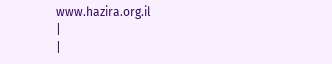www.hazira.org.il
|
|